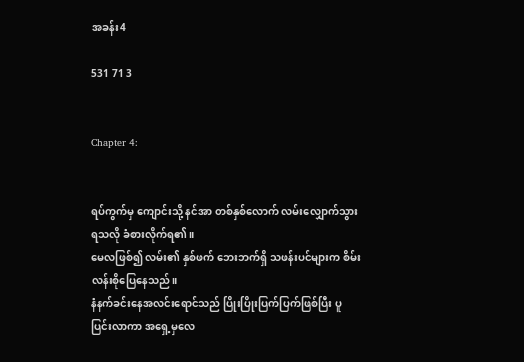အခန်း4

531 71 3


Chapter 4:


ရပ်ကွက်မှ ကျောင်းသို့ နင်အာ တစ်နှစ်လောက် လမ်းလျှောက်သွားရသလို ခံစားလိုက်ရ၏။
မေလဖြစ်၍ လမ်း၏ နှစ်ဖက် ဘေးဘက်ရှိ သဖန်းပင်များက စိမ်းလန်းစိုပြေနေသည်။
နံနက်ခင်းနေအလင်းရောင်သည် ပြိုးပြိုးပြက်ပြက်ဖြစ်ပြီး ပူပြင်းလာကာ အရှေ့မှလေ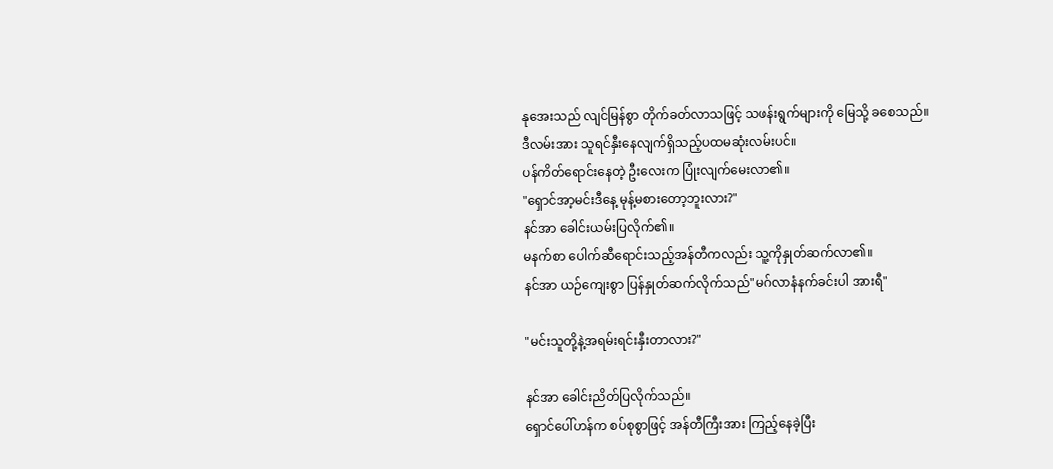နုအေးသည် လျင်မြန်စွာ တိုက်ခတ်လာသဖြင့် သဖန်းရွက်များကို မြေသို့ ခစေသည်။
ဒီလမ်းအား သူရင်နှီးနေလျက်ရှိသည့်ပထမဆုံးလမ်းပင်။
ပန်ကိတ်ရောင်းနေတဲ့ ဦးလေးက ပြုံးလျက်မေးလာ၏။
"ရှောင်အာ့မင်းဒီနေ့ မုန့်မစားတော့ဘူးလား?"
နင်အာ ခေါင်းယမ်းပြလိုက်၏။
မနက်စာ ပေါက်ဆီရောင်းသည့်အန်တီကလည်း သူ့ကိုနှုတ်ဆက်လာ၏။
နင်အာ ယဉ်ကျေးစွာ ပြန်နှုတ်ဆက်လိုက်သည်"မဂ်လာနံနက်ခင်းပါ အားရီ"

"မင်းသူတို့နဲ့အရမ်းရင်းနှီးတာလား?"

နင်အာ ခေါင်းညိတ်ပြလိုက်သည်။
ရှောင်ပေါ်ဟန်က စပ်စုစွာဖြင့် အန်တီကြီးအား ကြည့်နေခဲ့ပြီး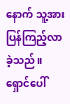နောက် သူ့အားပြန်ကြည့်လာခဲ့သည်။
ရှောင်ပေါ်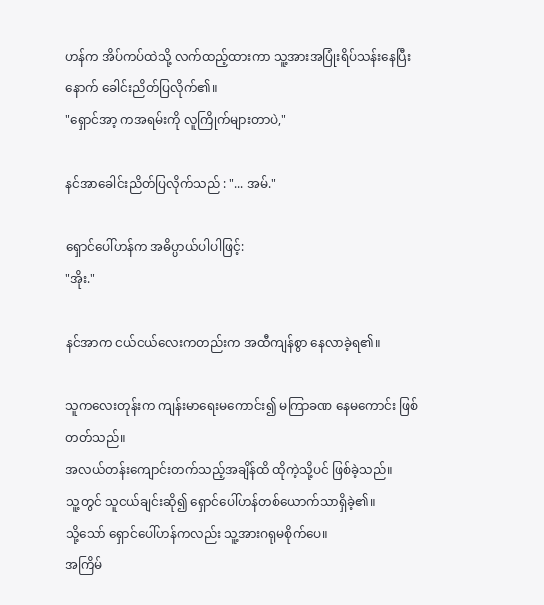ဟန်က အိပ်ကပ်ထဲသို့ လက်ထည့်ထားကာ သူ့အားအပြုံးရိပ်သန်းနေပြီးနောက် ခေါင်းညိတ်ပြလိုက်၏။
"ရှောင်အာ့ ကအရမ်းကို လူကြိုက်များတာပဲ,"

နင်အာခေါင်းညိတ်ပြလိုက်သည် : "... အမ်."

ရှောင်ပေါ်ဟန်က အဓိပ္ပာယ်ပါပါဖြင့်:
"အိုး."

နင်အာက ငယ်ငယ်လေးကတည်းက အထီကျန်စွာ နေလာခဲ့ရ၏။

သူကလေးတုန်းက ကျန်းမာရေးမကောင်း၍ မကြာခဏ နေမကောင်း ဖြစ်တတ်သည်။
အလယ်တန်းကျောင်းတက်သည့်အချိန်ထိ ထိုကဲ့သို့ပင် ဖြစ်ခဲ့သည်။
သူ့တွင် သူငယ်ချင်းဆို၍ ရှောင်ပေါ်ဟန်တစ်ယောက်သာရှိခဲ့၏။
သို့သော် ရှောင်ပေါ်ဟန်ကလည်း သူ့အားဂရုမစိုက်ပေ။
အကြိမ်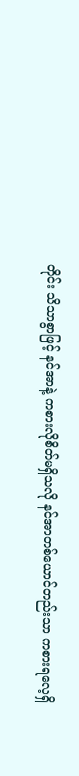တိုင်း သိသာစွာဖြင့် နင်အာနဲ့ ကစားလိုစိတ်မရှိသလို ‌နင်အာတစ်ယောင်တည်းသာ ကစားရလေ့ရှိ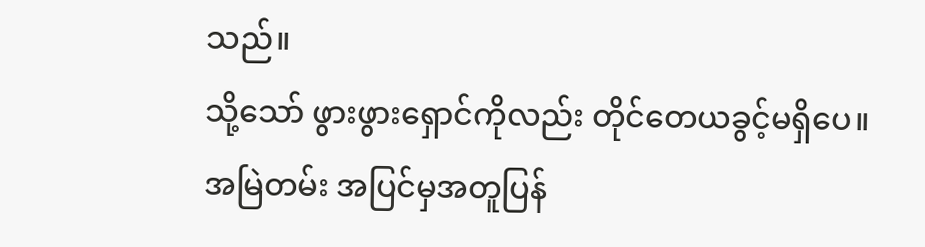သည်။
သို့သော် ဖွားဖွားရှောင်ကိုလည်း တိုင်တေယခွင့်မရှိပေ။
အမြဲတမ်း အပြင်မှအတူပြန်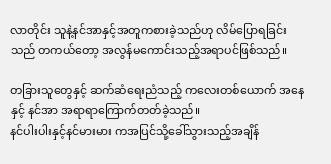လာတိုင်း သူနဲ့နင်အာနှင့်အတူကစားခဲ့သည်ဟု ‌လိမ်ပြောရခြင်းသည် တကယ်တော့ အလွန်မကောင်းသည့်အရာပင်ဖြစ်သည်။

တခြားသူတွေနှင့် ဆက်ဆံရေးညံသည့် ကလေးတစ်ယောက် အနေနှင့် ‌နင်အာ အရာရာကြောက်တတ်ခဲ့သည်။
နင်ပါးပါးနှင့်နင်မားမား ကအပြင်သို့ခေါ်သွားသည့်အချိန်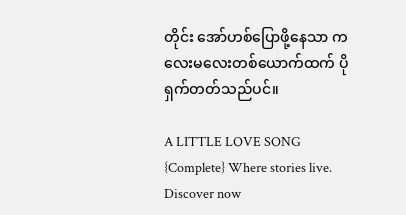တိုင်း အော်ဟစ်ပြောဖို့နေသာ ကလေးမလေးတစ်ယောက်ထက် ပိုရှက်တတ်သည်ပင်။

A LITTLE LOVE SONG {Complete} Where stories live. Discover now